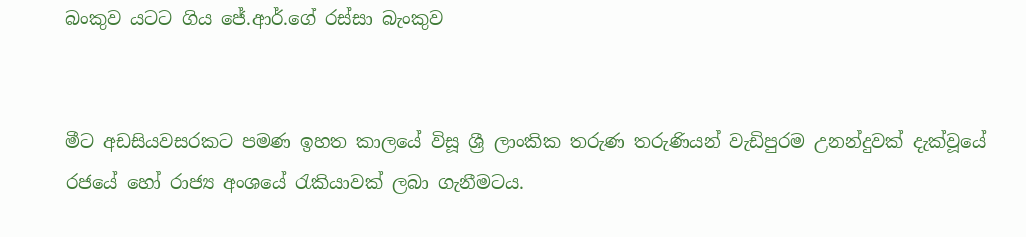බංකුව යටට ගිය ජේ.ආර්.ගේ රස්සා බැංකුව


මීට අඩසියවසරකට පමණ ඉහත කාලයේ විසූ ශ්‍රී ලාංකික තරුණ තරුණියන් වැඩිපුරම උනන්දුවක් දැක්වූයේ රජයේ හෝ රාජ්‍ය අංශයේ රැකියාවක් ලබා ගැනීමටය.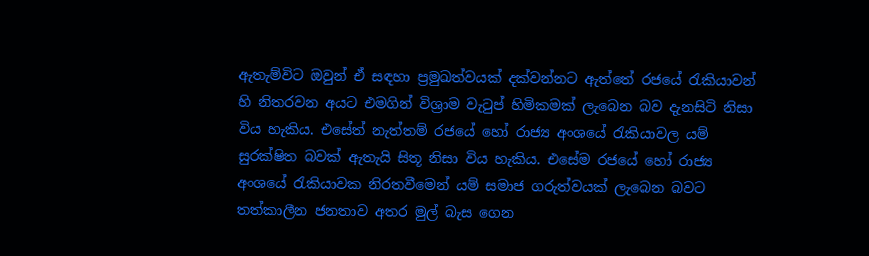ඇතැම්විට ඔවුන් ඒ සඳහා ප්‍රමුඛත්වයක් දක්වන්නට ඇත්තේ රජයේ රැකියාවන් හි නිතරවන අයට එමගින් විශ්‍රාම වැටුප් හිමිකමක් ලැබෙන බව දැනසිටි නිසා විය හැකිය. එසේත් නැත්තම් රජයේ හෝ රාජ්‍ය අංශයේ රැකියාවල යම් සුරක්ෂිත බවක් ඇතැයි සිතූ නිසා විය හැකිය. එසේම රජයේ හෝ රාජ්‍ය අංශයේ රැකියාවක නිරතවීමෙන් යම් සමාජ ගරුත්වයක් ලැබෙන බවට තත්කාලීන ජනතාව අතර මුල් බැස ගෙන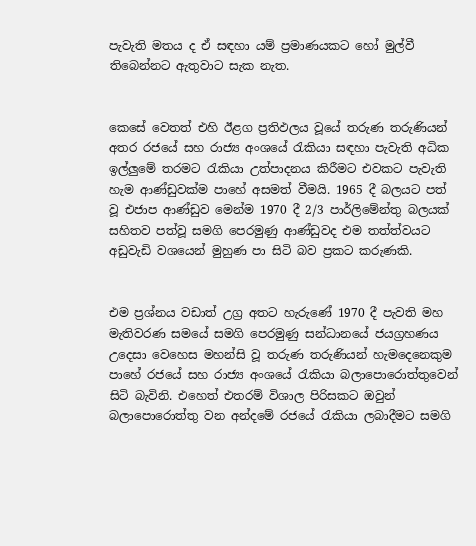පැවැති මතය ද ඒ සඳහා යම් ප්‍රමාණයකට හෝ මුල්වී තිබෙන්නට ඇතුවාට සැක නැත.


කෙසේ වෙතත් එහි ඊළග ප්‍රතිඵලය වූයේ තරුණ තරුණියන් අතර රජයේ සහ රාජ්‍ය අංශයේ රැකියා සඳහා පැවැති අධික ඉල්ලුමේ තරමට රැකියා උත්පාදනය කිරීමට එවකට පැවැති හැම ආණ්ඩුවක්ම පාහේ අසමත් වීමයි. 1965 දී බලයට පත් වූ එජාප ආණ්ඩුව මෙන්ම 1970 දී 2/3 පාර්ලිමේන්තු බලයක් සහිතව පත්වූ සමගි පෙරමුණු ආණ්ඩුවද එම තත්ත්වයට අඩුවැඩි වශයෙන් මුහුණ පා සිටි බව ප්‍රකට කරුණකි.


එම ප්‍රශ්නය වඩාත් උග්‍ර අතට හැරුණේ 1970 දී පැවති මහ මැතිවරණ සමයේ සමගි පෙරමුණු සන්ධානයේ ජයග්‍රහණය උදෙසා වෙහෙස මහන්සි වූ තරුණ තරුණියන් හැමදෙනෙකුම පාහේ රජයේ සහ රාජ්‍ය අංශයේ රැකියා බලාපොරොත්තුවෙන් සිටි බැවිනි. එහෙත් එතරම් විශාල පිරිසකට ඔවුන් බලාපොරොත්තු වන අන්දමේ රජයේ රැකියා ලබාදීමට සමගි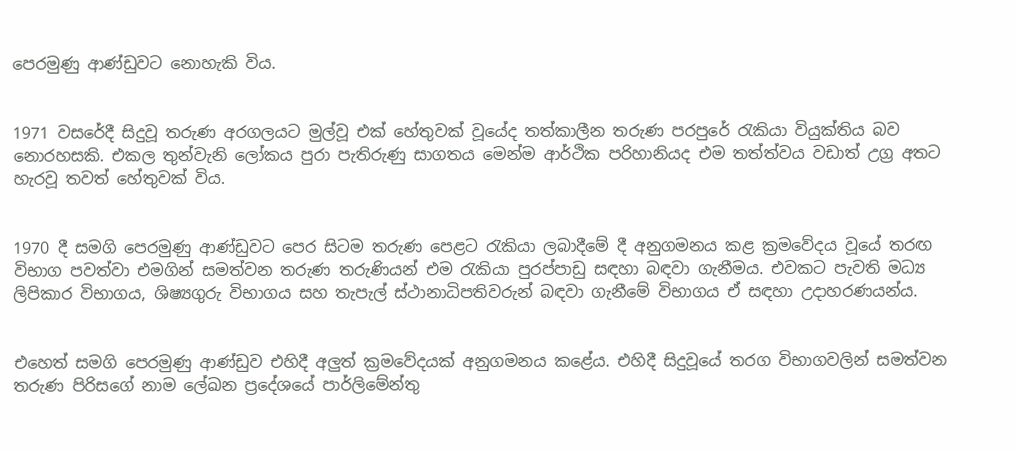පෙරමුණු ආණ්ඩුවට නොහැකි විය.


1971 වසරේදී සිදුවූ තරුණ අරගලයට මුල්වූ එක් හේතුවක් වූයේද තත්කාලීන තරුණ පරපුරේ රැකියා වියුක්තිය බව නොරහසකි. එකල තුන්වැනි ලෝකය පුරා පැතිරුණු සාගතය මෙන්ම ආර්ථික පරිහානියද එම තත්ත්වය වඩාත් උග්‍ර අතට හැරවූ තවත් හේතුවක් විය.


1970 දී සමගි පෙරමුණු ආණ්ඩුවට පෙර සිටම තරුණ පෙළට රැකියා ලබාදීමේ දී අනුගමනය කළ ක්‍රමවේදය වූයේ තරඟ විභාග පවත්වා එමගින් සමත්වන තරුණ තරුණියන් එම රැකියා පුරප්පාඩු සඳහා බඳවා ගැනීමය. එවකට පැවති මධ්‍ය ලිපිකාර විභාගය, ශිෂ්‍යගුරු විභාගය සහ තැපැල් ස්ථානාධිපතිවරුන් බඳවා ගැනීමේ විභාගය ඒ සඳහා උදාහරණයන්ය.


එහෙත් සමගි පෙරමුණු ආණ්ඩුව එහිදී අලුත් ක්‍රමවේදයක් අනුගමනය කළේය. එහිදී සිදුවූයේ තරග විභාගවලින් සමත්වන තරුණ පිරිසගේ නාම ලේඛන ප්‍රදේශයේ පාර්ලිමේන්තු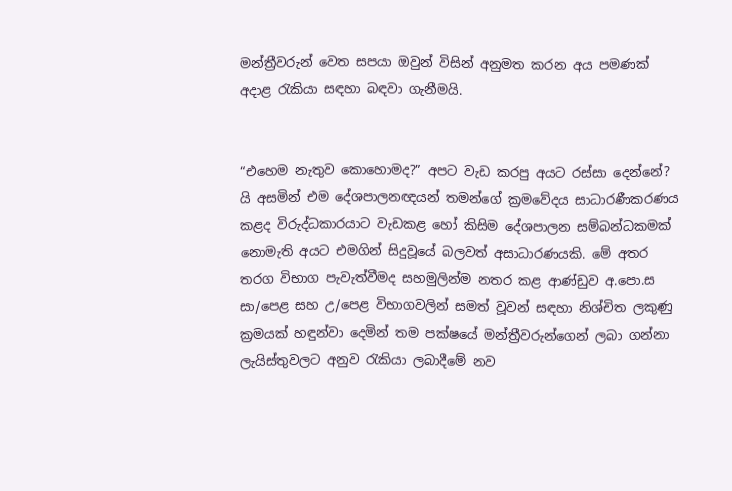මන්ත්‍රීවරුන් වෙත සපයා ඔවුන් විසින් අනුමත කරන අය පමණක් අදාළ රැකියා සඳහා බඳවා ගැනීමයි.


“එහෙම නැතුව කොහොමද?” අපට වැඩ කරපු අයට රස්සා දෙන්නේ? යි අසමින් එම දේශපාලනඥයන් තමන්ගේ ක්‍රමවේදය සාධාරණීකරණය කළද විරුද්ධකාරයාට වැඩකළ හෝ කිසිම දේශපාලන සම්බන්ධකමක් නොමැති අයට එමගින් සිදුවූයේ බලවත් අසාධාරණයකි. මේ අතර තරග විභාග පැවැත්වීමද සහමුලින්ම නතර කළ ආණ්ඩුව අ.පො.ස සා/පෙළ සහ උ/පෙළ විභාගවලින් සමත් වූවන් සඳහා නිශ්චිත ලකුණු ක්‍රමයක් හඳුන්වා දෙමින් තම පක්ෂයේ මන්ත්‍රීවරුන්ගෙන් ලබා ගන්නා ලැයිස්තුවලට අනුව රැකියා ලබාදීමේ නව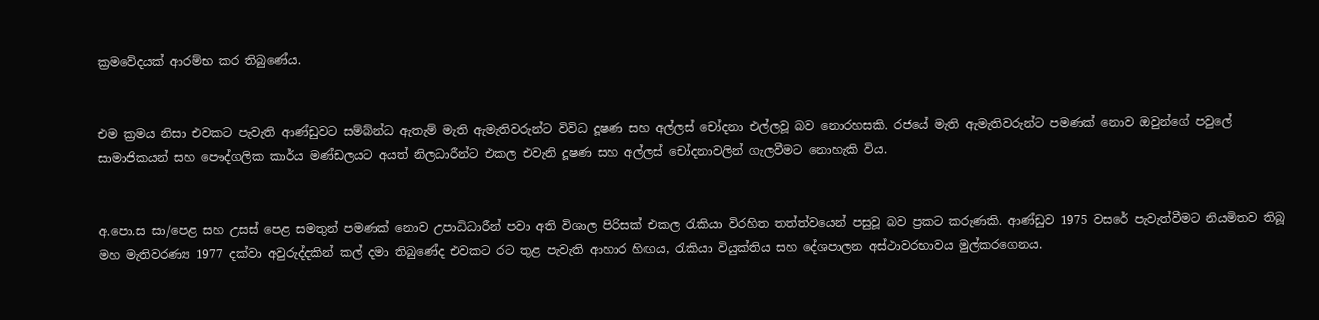ක්‍රමවේදයක් ආරම්භ කර තිබුණේය.


එම ක්‍රමය නිසා එවකට පැවැති ආණ්ඩුවට සම්බ්න්ධ ඇතැම් මැති ඇමැතිවරුන්ට විවිධ දූෂණ සහ අල්ලස් චෝදනා එල්ලවූ බව නොරහසකි. රජයේ මැති ඇමැතිවරුන්ට පමණක් නොව ඔවුන්ගේ පවුලේ සාමාජිකයන් සහ පෞද්ගලික කාර්ය මණ්ඩලයට අයත් නිලධාරීන්ට එකල එවැනි දූෂණ සහ අල්ලස් චෝදනාවලින් ගැලවීමට නොහැකි විය.


අ.පො.ස සා/පෙළ සහ උසස් පෙළ සමතුන් පමණක් නොව උපාධිධාරීන් පවා අති විශාල පිරිසක් එකල රැකියා විරහිත තත්ත්වයෙන් පසුවූ බව ප්‍රකට කරුණකි. ආණ්ඩුව 1975 වසරේ පැවැත්වීමට නියමිතව තිබූ මහ මැතිවරණ්‍ය 1977 දක්වා අවුරුද්දකින් කල් දමා තිබුණේද එවකට රට තුළ පැවැති ආහාර හිඟය, රැකියා වියුක්තිය සහ දේශපාලන අස්ථාවරභාවය මුල්කරගෙනය.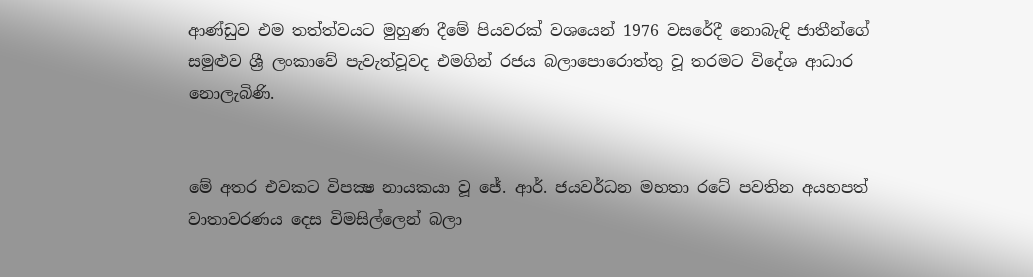ආණ්ඩුව එම තත්ත්වයට මුහුණ දීමේ පියවරක් වශයෙන් 1976 වසරේදී නොබැඳි ජාතීන්ගේ සමුළුව ශ්‍රී ලංකාවේ පැවැත්වූවද එමගින් රජය බලාපොරොත්තු වූ තරමට විදේශ ආධාර නොලැබිණි.


මේ අතර එවකට විපක්‍ෂ නායකයා වූ ජේ. ආර්. ජයවර්ධන මහතා රටේ පවතින අයහපත් වාතාවරණය දෙස විමසිල්ලෙන් බලා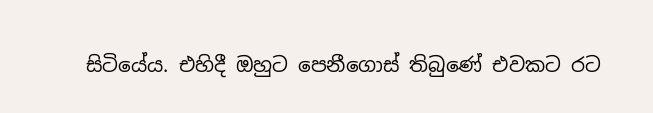සිටියේය. එහිදී ඔහුට පෙනීගොස් තිබුණේ එවකට රට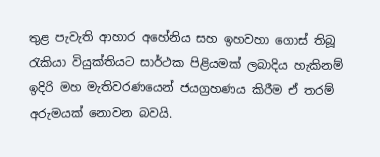තුළ පැවැති ආහාර අහේනිය සහ ඉහවහා ගොස් තිබූ රැකියා වියුක්තියට සාර්ථක පිළියමක් ලබාදිය හැකිනම් ඉදිරි මහ මැතිවරණයෙන් ජයග්‍රහණය කිරීම ඒ තරම් අරුමයක් නොවන බවයි.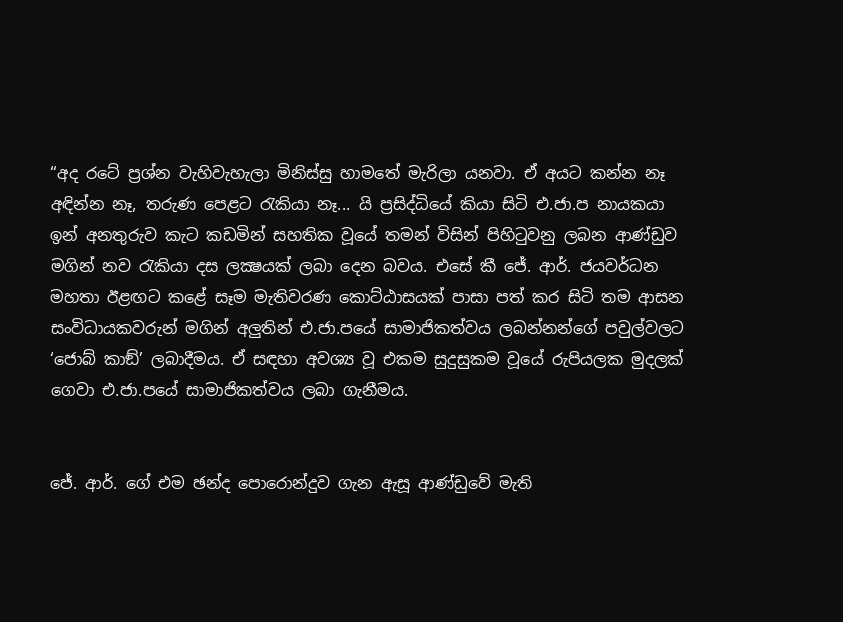“අද රටේ ප්‍රශ්න වැහිවැහැලා මිනිස්සු හාමතේ මැරිලා යනවා. ඒ අයට කන්න නෑ අඳින්න නෑ, තරුණ පෙළට රැකියා නෑ... යි ප්‍රසිද්ධියේ කියා සිටි එ.ජා.ප නායකයා ඉන් අනතුරුව කැට කඩමින් සහතික වූයේ තමන් විසින් පිහිටුවනු ලබන ආණ්ඩුව මගින් නව රැකියා දස ලක්‍ෂයක් ලබා දෙන බවය. එසේ කී ජේ. ආර්. ජයවර්ධන මහතා ඊළඟට කළේ සෑම මැතිවරණ කොට්ඨාසයක් පාසා පත් කර සිටි තම ආසන සංවිධායකවරුන් මගින් අලුතින් එ.ජා.පයේ සාමාජිකත්වය ලබන්නන්ගේ පවුල්වලට ‘ජොබ් කාඞ්’ ලබාදීමය. ඒ සඳහා අවශ්‍ය වූ එකම සුදුසුකම වූයේ රුපියලක මුදලක් ගෙවා එ.ජා.පයේ සාමාජිකත්වය ලබා ගැනීමය.


ජේ. ආර්. ගේ එම ඡන්ද පොරොන්දුව ගැන ඇසූ ආණ්ඩුවේ මැති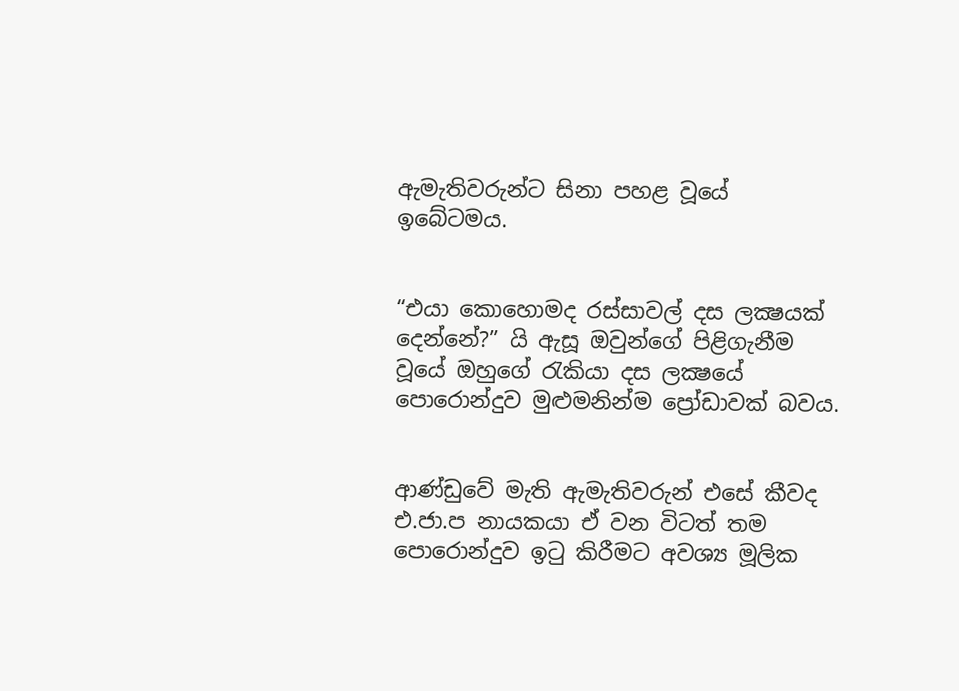ඇමැතිවරුන්ට සිනා පහළ වූයේ ඉබේටමය.


“එයා කොහොමද රස්සාවල් දස ලක්‍ෂයක් දෙන්නේ?” යි ඇසූ ඔවුන්ගේ පිළිගැනීම වූයේ ඔහුගේ රැකියා දස ලක්‍ෂයේ පොරොන්දුව මුළුමනින්ම ප්‍රෝඩාවක් බවය.


ආණ්ඩුවේ මැති ඇමැතිවරුන් එසේ කීවද එ.ජා.ප නායකයා ඒ වන විටත් තම පොරොන්දුව ඉටු කිරීමට අවශ්‍ය මූලික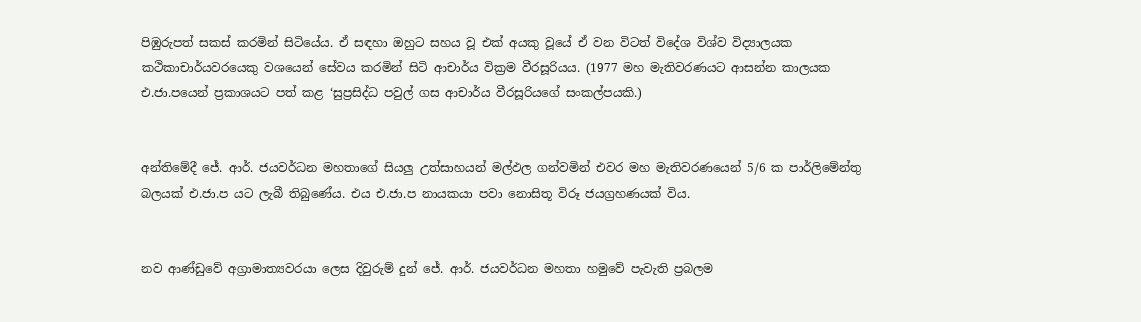පිඹුරුපත් සකස් කරමින් සිටියේය. ඒ සඳහා ඔහුට සහය වූ එක් අයකු වූයේ ඒ වන විටත් විදේශ විශ්ව විද්‍යාලයක කථිකාචාර්යවරයෙකු වශයෙන් සේවය කරමින් සිටි ආචාර්ය වික්‍රම වීරසූරියය. (1977 මහ මැතිවරණයට ආසන්න කාලයක එ.ජා.පයෙන් ප්‍රකාශයට පත් කළ ‘සුප්‍රසිද්ධ පවුල් ගස ආචාර්ය වීරසූරියගේ සංකල්පයකි.)


අන්තිමේදී ජේ. ආර්. ජයවර්ධන මහතාගේ සියලු උත්සාහයන් මල්ඵල ගන්වමින් එවර මහ මැතිවරණයෙන් 5/6 ක පාර්ලිමේන්තු බලයක් එ.ජා.ප යට ලැබී තිබුණේය. එය එ.ජා.ප නායකයා පවා නොසිතූ විරූ ජයග්‍රහණයක් විය.


නව ආණ්ඩුවේ අග්‍රාමාත්‍යවරයා ලෙස දිවුරුම් දුන් ජේ. ආර්. ජයවර්ධන මහතා හමුවේ පැවැති ප්‍රබලම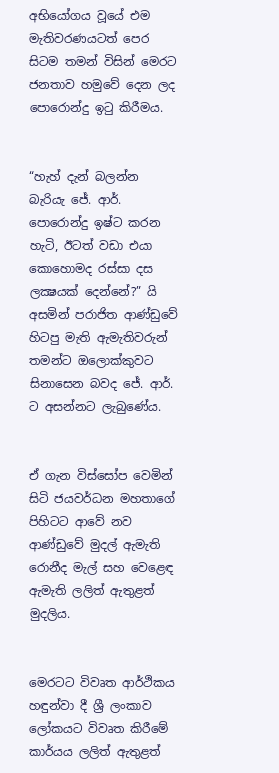අභියෝගය වූයේ එම මැතිවරණයටත් පෙර සිටම තමන් විසින් මෙරට ජනතාව හමුවේ දෙන ලද පොරොන්දු ඉටු කිරීමය.


“හැහ් දැන් බලන්න බැරියැ ජේ. ආර්. පොරොන්දු ඉෂ්ට කරන හැටි, ඊටත් වඩා එයා කොහොමද රස්සා දස ලක්‍ෂයක් දෙන්නේ?” යි අසමින් පරාජිත ආණ්ඩුවේ හිටපු මැති ඇමැතිවරුන් තමන්ට ඔලොක්කුවට සිනාසෙන බවද ජේ. ආර්. ට අසන්නට ලැබුණේය.


ඒ ගැන විස්සෝප වෙමින් සිටි ජයවර්ධන මහතාගේ පිහිටට ආවේ නව ආණ්ඩුවේ මුදල් ඇමැති රොනීද මැල් සහ වෙළෙඳ ඇමැති ලලිත් ඇතුළත් මුදලිය.


මෙරටට විවෘත ආර්ථිකය හඳුන්වා දී ශ්‍රී ලංකාව ලෝකයට විවෘත කිරීමේ කාර්යය ලලිත් ඇතුළත්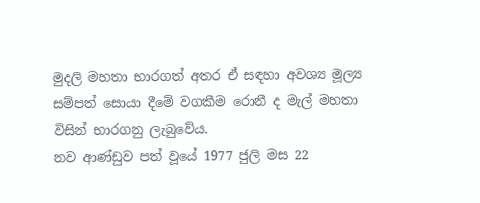මුදලි මහතා භාරගත් අතර ඒ සඳහා අවශ්‍ය මූල්‍ය සම්පත් සොයා දීමේ වගකීම රොනී ද මැල් මහතා විසින් භාරගනු ලැබුවේය.
නව ආණ්ඩුව පත් වූයේ 1977 ජුලි මස 22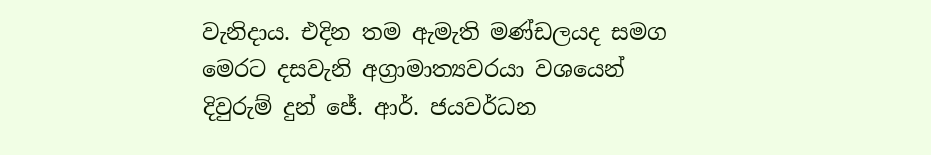වැනිදාය. එදින තම ඇමැති මණ්ඩලයද සමග මෙරට දසවැනි අග්‍රාමාත්‍යවරයා වශයෙන් දිවුරුම් දුන් ජේ. ආර්. ජයවර්ධන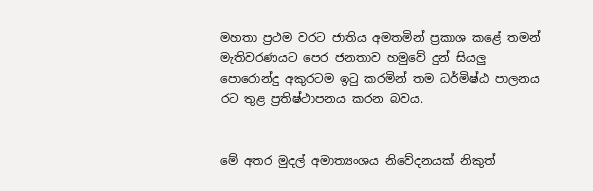මහතා ප්‍රථම වරට ජාතිය අමතමින් ප්‍රකාශ කළේ තමන් මැතිවරණයට පෙර ජනතාව හමුවේ දුන් සියලු පොරොන්දු අකුරටම ඉටු කරමින් තම ධර්මිෂ්ඨ පාලනය රට තුළ ප්‍රතිෂ්ථාපනය කරන බවය.


මේ අතර මුදල් අමාත්‍යංශය නිවේදනයක් නිකුත්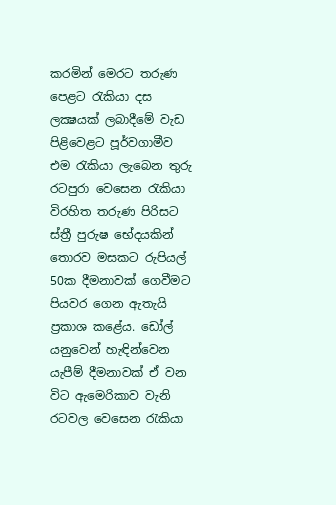කරමින් මෙරට තරුණ පෙළට රැකියා දස ලක්‍ෂයක් ලබාදීමේ වැඩ පිළිවෙළට පූර්වගාමීව එම රැකියා ලැබෙන තුරු රටපුරා වෙසෙන රැකියා විරහිත තරුණ පිරිසට ස්ත්‍රී පුරුෂ භේදයකින් තොරව මසකට රුපියල් 50ක දීමනාවක් ගෙවීමට පියවර ගෙන ඇතැයි ප්‍රකාශ කළේය. ඩෝල් යනුවෙන් හැඳින්වෙන යැපීම් දීමනාවක් ඒ වන විට ඇමෙරිකාව වැනි රටවල වෙසෙන රැකියා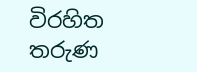විරහිත තරුණ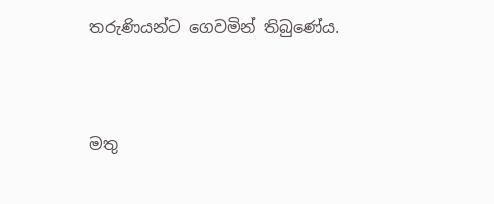තරුණියන්ට ගෙවමින් තිබුණේය.




මතු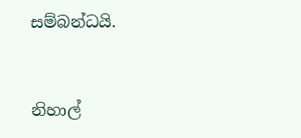සම්බන්ධයි.



නිහාල්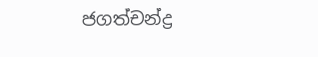ජගත්චන්ද්‍ර